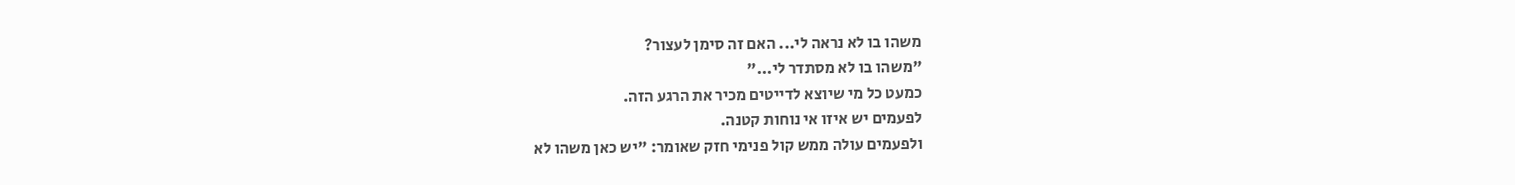משהו בו לא נראה לי... האם זה סימן לעצור?
"משהו בו לא מסתדר לי..."
כמעט כל מי שיוצא לדייטים מכיר את הרגע הזה.
לפעמים יש איזו אי נוחות קטנה.
ולפעמים עולה ממש קול פנימי חזק שאומר: "יש כאן משהו לא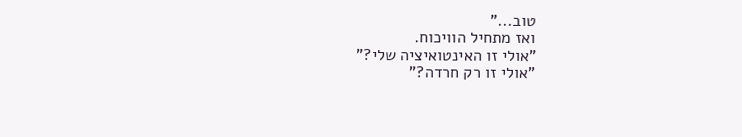טוב..."
ואז מתחיל הוויכוח.
"אולי זו האינטואיציה שלי?"
"אולי זו רק חרדה?"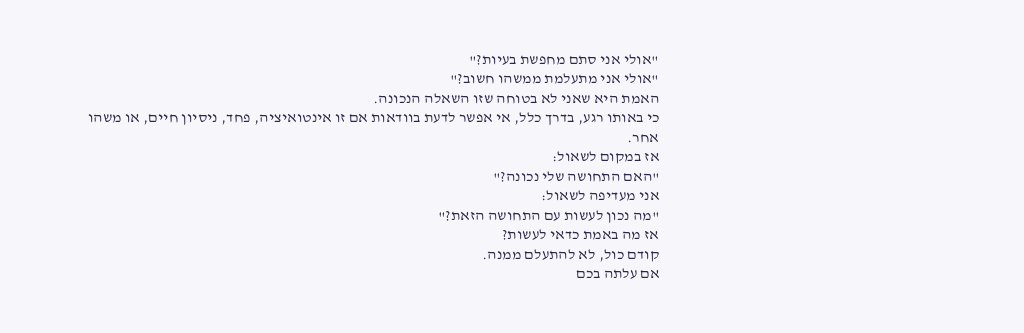"אולי אני סתם מחפשת בעיות?"
"אולי אני מתעלמת ממשהו חשוב?"
האמת היא שאני לא בטוחה שזו השאלה הנכונה.
כי באותו רגע, בדרך כלל, אי אפשר לדעת בוודאות אם זו אינטואיציה, פחד, ניסיון חיים, או משהו אחר.
אז במקום לשאול:
"האם התחושה שלי נכונה?"
אני מעדיפה לשאול:
"מה נכון לעשות עם התחושה הזאת?"
אז מה באמת כדאי לעשות?
קודם כול, לא להתעלם ממנה.
אם עלתה בכם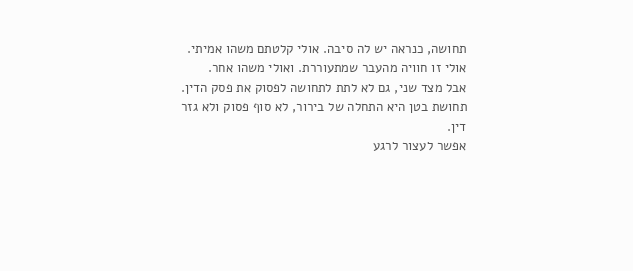תחושה, כנראה יש לה סיבה. אולי קלטתם משהו אמיתי. אולי זו חוויה מהעבר שמתעוררת. ואולי משהו אחר.
אבל מצד שני, גם לא לתת לתחושה לפסוק את פסק הדין.
תחושת בטן היא התחלה של בירור, לא סוף פסוק ולא גזר דין.
אפשר לעצור לרגע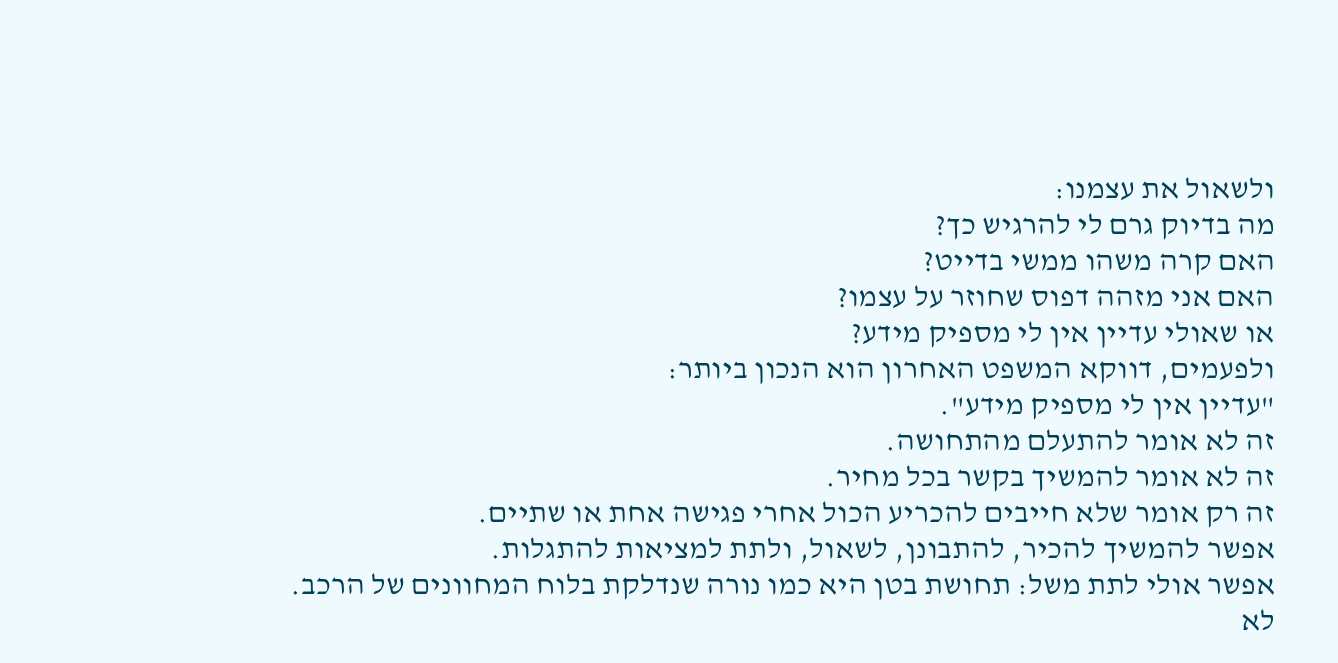ולשאול את עצמנו:
מה בדיוק גרם לי להרגיש כך?
האם קרה משהו ממשי בדייט?
האם אני מזהה דפוס שחוזר על עצמו?
או שאולי עדיין אין לי מספיק מידע?
ולפעמים, דווקא המשפט האחרון הוא הנכון ביותר:
"עדיין אין לי מספיק מידע".
זה לא אומר להתעלם מהתחושה.
זה לא אומר להמשיך בקשר בכל מחיר.
זה רק אומר שלא חייבים להכריע הכול אחרי פגישה אחת או שתיים.
אפשר להמשיך להכיר, להתבונן, לשאול, ולתת למציאות להתגלות.
אפשר אולי לתת משל: תחושת בטן היא כמו נורה שנדלקת בלוח המחוונים של הרכב.
לא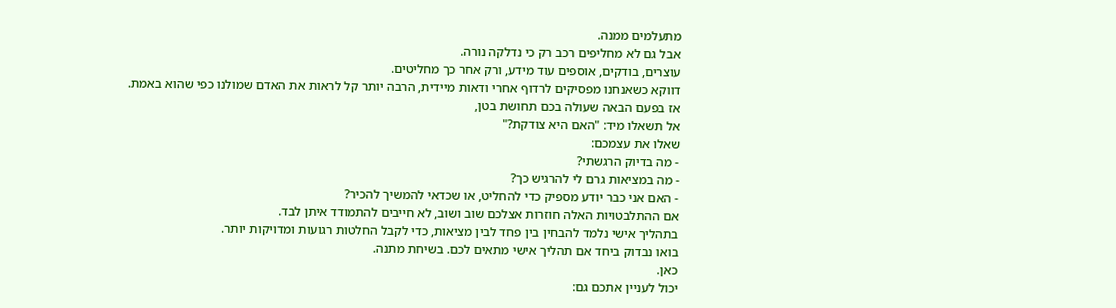מתעלמים ממנה.
אבל גם לא מחליפים רכב רק כי נדלקה נורה.
עוצרים, בודקים, אוספים עוד מידע, ורק אחר כך מחליטים.
דווקא כשאנחנו מפסיקים לרדוף אחרי ודאות מיידית, הרבה יותר קל לראות את האדם שמולנו כפי שהוא באמת.
אז בפעם הבאה שעולה בכם תחושת בטן,
אל תשאלו מיד: "האם היא צודקת?"
שאלו את עצמכם:
- מה בדיוק הרגשתי?
- מה במציאות גרם לי להרגיש כך?
- האם אני כבר יודע מספיק כדי להחליט, או שכדאי להמשיך להכיר?
אם ההתלבטויות האלה חוזרות אצלכם שוב ושוב, לא חייבים להתמודד איתן לבד.
בתהליך אישי נלמד להבחין בין פחד לבין מציאות, כדי לקבל החלטות רגועות ומדויקות יותר.
בואו נבדוק ביחד אם תהליך אישי מתאים לכם. בשיחת מתנה.
כאן.
יכול לעניין אתכם גם: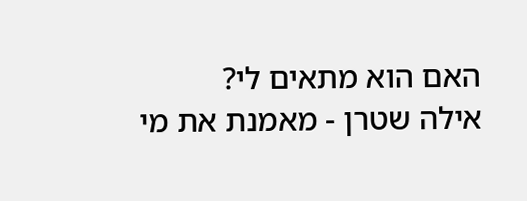האם הוא מתאים לי?
אילה שטרן - מאמנת את מי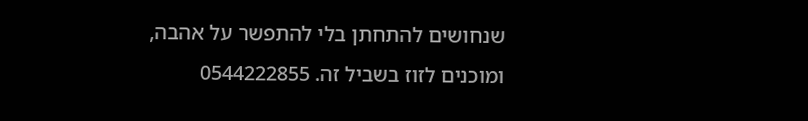שנחושים להתחתן בלי להתפשר על אהבה, ומוכנים לזוז בשביל זה. 0544222855